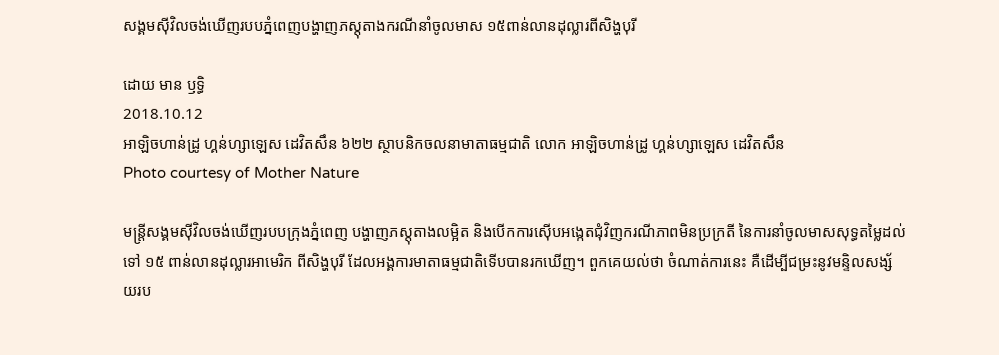សង្គមស៊ីវិលចង់ឃើញរបបភ្នំពេញបង្ហាញភស្តុតាងករណីនាំចូលមាស ១៥ពាន់លានដុល្លារពីសិង្ហបុរី

ដោយ មាន ឫទ្ធិ
2018.10.12
អាឡិចហាន់ដ្រូ ហ្គន់ហ្សាឡេស ដេវិតសឹន ៦២២ ស្ថាបនិកចលនាមាតាធម្មជាតិ លោក អាឡិចហាន់ដ្រូ ហ្គន់ហ្សាឡេស ដេវិតសឹន
Photo courtesy of Mother Nature

មន្ត្រីសង្គមស៊ីវិលចង់ឃើញរបបក្រុងភ្នំពេញ បង្ហាញភស្តុតាងលម្អិត និងបើកការស៊ើបអង្កេតជុំវិញករណីភាពមិនប្រក្រតី នៃការនាំចូលមាសសុទ្ធតម្លៃដល់ទៅ ១៥ ពាន់លានដុល្លារអាមេរិក ពីសិង្ហបុរី ដែលអង្គការមាតាធម្មជាតិទើបបានរកឃើញ។ ពួកគេយល់ថា ចំណាត់ការនេះ គឺដើម្បីជម្រះនូវមន្ទិលសង្ស័យរប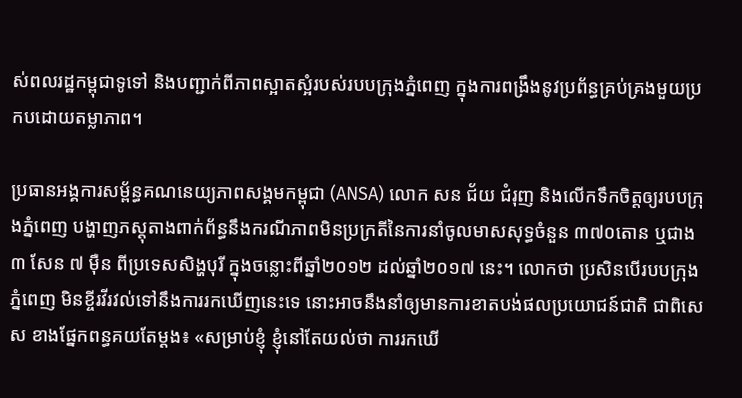ស់ពលរដ្ឋកម្ពុជាទូទៅ និងបញ្ជាក់ពីភាពស្អាតស្អំរបស់របបក្រុងភ្នំពេញ ក្នុងការពង្រឹងនូវប្រព័ន្ធគ្រប់គ្រងមួយប្រកបដោយតម្លាភាព។

ប្រធានអង្គការសម្ព័ន្ធគណនេយ្យភាពសង្គមកម្ពុជា (ANSA) លោក សន ជ័យ ជំរុញ និងលើកទឹកចិត្តឲ្យរបបក្រុងភ្នំពេញ បង្ហាញភស្តុតាងពាក់ព័ន្ធនឹងករណីភាពមិនប្រក្រតីនៃការនាំចូលមាសសុទ្ធចំនួន ៣៧០តោន ឬជាង ៣ សែន ៧ ម៉ឺន ពីប្រទេសសិង្ហបុរី ក្នុងចន្លោះពីឆ្នាំ២០១២ ដល់ឆ្នាំ២០១៧ នេះ។ លោកថា ប្រសិនបើរបបក្រុងភ្នំពេញ មិនខ្ចីរវីរវល់ទៅនឹងការរកឃើញនេះទេ នោះអាចនឹងនាំឲ្យមានការខាតបង់ផលប្រយោជន៍ជាតិ ជាពិសេស ខាងផ្នែកពន្ធគយតែម្ដង៖ «សម្រាប់ខ្ញុំ ខ្ញុំនៅតែយល់ថា ការរកឃើ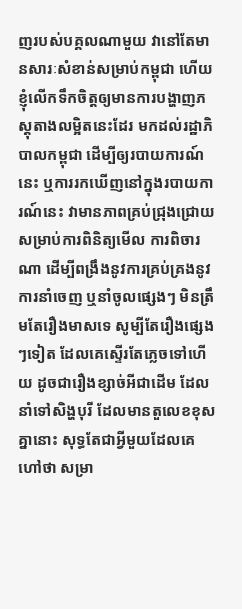ញរបស់បគ្គលណាមួយ វានៅតែមានសារៈសំខាន់សម្រាប់កម្ពុជា ហើយខ្ញុំលើកទឹកចិត្តឲ្យមានការបង្ហាញភស្តុតាងលម្អិតនេះដែរ មកដល់រដ្ឋាភិបាលកម្ពុជា ដើម្បីឲ្យរបាយការណ៍នេះ ឬការរកឃើញនៅក្នុងរបាយការណ៍នេះ វាមានភាពគ្រប់ជ្រុងជ្រោយ សម្រាប់ការពិនិត្យមើល ការពិចារណា ដើម្បីពង្រឹងនូវការគ្រប់គ្រងនូវការនាំចេញ ឬនាំចូលផ្សេងៗ មិនត្រឹមតែរឿងមាសទេ សូម្បីតែរឿងផ្សេងៗទៀត ដែលគេស្ទើរតែភ្លេចទៅហើយ ដូចជារឿងខ្សាច់អីជាដើម ដែលនាំទៅសិង្ហបុរី ដែលមានតួលេខខុសគ្នានោះ សុទ្ធតែជាអ្វីមួយដែលគេហៅថា សម្រា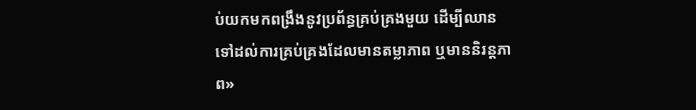ប់យកមកពង្រឹងនូវប្រព័ន្ធគ្រប់គ្រងមួយ ដើម្បីឈានទៅដល់ការគ្រប់គ្រងដែលមានតម្លាភាព ឬមាននិរន្តភាព»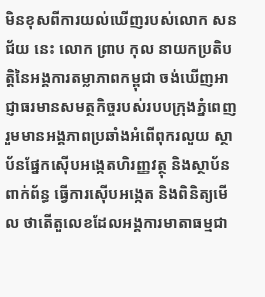មិនខុសពីការយល់ឃើញរបស់លោក សន ជ័យ នេះ លោក ព្រាប កុល នាយកប្រតិបត្តិនៃអង្គការតម្លាភាពកម្ពុជា ចង់ឃើញអាជ្ញាធរមានសមត្ថកិច្ចរបស់របបក្រុងភ្នំពេញ រួមមានអង្គភាពប្រឆាំងអំពើពុករលួយ ស្ថាប័នផ្នែកស៊ើបអង្កេតហិរញ្ញវត្ថុ និងស្ថាប័នពាក់ព័ន្ធ ធ្វើការស៊ើបអង្កេត និងពិនិត្យមើល ថាតើតួលេខដែលអង្គការមាតាធម្មជា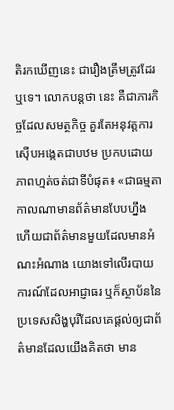តិរកឃើញនេះ ជារឿងត្រឹមត្រូវដែរឬទេ។ លោកបន្តថា នេះ គឺជាភារកិច្ចដែលសមត្ថកិច្ច គួរតែអនុវត្តការស៊ើបអង្កេតជាបឋម ប្រកបដោយភាពហ្មត់ចត់ជាទីបំផុត៖ «ជាធម្មតាកាលណាមានព័ត៌មានបែបហ្នឹង ហើយជាព័ត៌មានមួយដែលមានអំណះអំណាង យោងទៅលើរបាយការណ៍ដែលអាជ្ញាធរ ឬក៏ស្ថាប័ននៃប្រទេសសិង្ហបុរីដែលគេផ្ដល់ឲ្យជាព័ត៌មានដែលយើងគិតថា មាន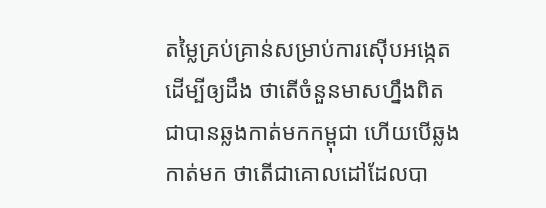តម្លៃគ្រប់គ្រាន់សម្រាប់ការស៊ើបអង្កេត ដើម្បីឲ្យដឹង ថាតើចំនួនមាសហ្នឹងពិតជាបានឆ្លងកាត់មកកម្ពុជា ហើយបើឆ្លងកាត់មក ថាតើជាគោលដៅដែលបា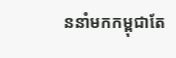ននាំមកកម្ពុជាតែ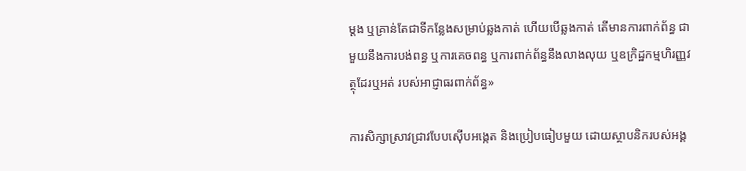ម្ដង ឬគ្រាន់តែជាទីកន្លែងសម្រាប់ឆ្លងកាត់ ហើយបើឆ្លងកាត់ តើមានការពាក់ព័ន្ធ ជាមួយនឹងការបង់ពន្ធ ឬការគេចពន្ធ ឬការពាក់ព័ន្ធនឹងលាងលុយ ឬឧក្រិដ្ឋកម្មហិរញ្ញវត្ថុដែរឬអត់ របស់អាជ្ញាធរពាក់ព័ន្ធ»

ការសិក្សាស្រាវជ្រាវបែបស៊ើបអង្កេត និងប្រៀបធៀបមួយ ដោយស្ថាបនិករបស់អង្គ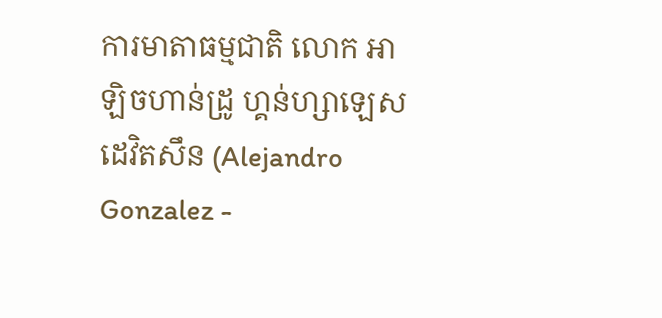ការមាតាធម្មជាតិ លោក អាឡិចហាន់ដ្រូ ហ្គន់ហ្សាឡេស ដេវិតសឹន (Alejandro Gonzalez -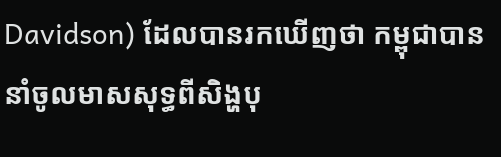Davidson) ដែលបានរកឃើញថា កម្ពុជាបាននាំចូលមាសសុទ្ធពីសិង្ហបុ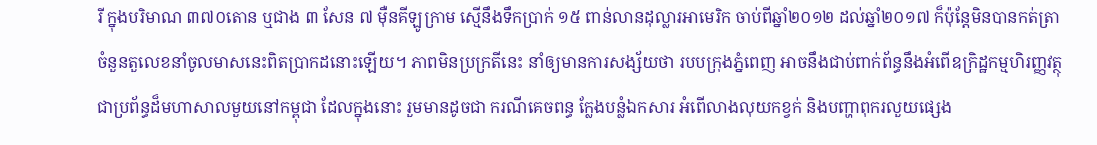រី ក្នុងបរិមាណ ៣៧០តោន ឬជាង ៣ សែន ៧ ម៉ឺនគីឡូក្រាម ស្មើនឹងទឹកប្រាក់ ១៥ ពាន់លានដុល្លារអាមេរិក ចាប់ពីឆ្នាំ២០១២ ដល់ឆ្នាំ២០១៧ ក៏ប៉ុន្តែមិនបានកត់ត្រាចំនួនតួលេខនាំចូលមាសនេះពិតប្រាកដនោះឡើយ។ ភាពមិនប្រក្រតីនេះ នាំឲ្យមានការសង្ស័យថា របបក្រុងភ្នំពេញ អាចនឹងជាប់ពាក់ព័ន្ធនឹងអំពើឧក្រិដ្ឋកម្មហិរញ្ញវត្ថុជាប្រព័ន្ធដ៏មហាសាលមួយនៅកម្ពុជា ដែលក្នុងនោះ រួមមានដូចជា ករណីគេចពន្ធ ក្លែងបន្លំឯកសារ អំពើលាងលុយកខ្វក់ និងបញ្ហាពុករលួយផ្សេង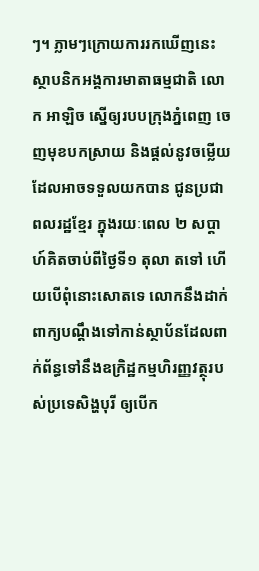ៗ។ ភ្លាមៗក្រោយការរកឃើញនេះ ស្ថាបនិកអង្គការមាតាធម្មជាតិ លោក អាឡិច ស្នើឲ្យរបបក្រុងភ្នំពេញ ចេញមុខបកស្រាយ និងផ្តល់នូវចម្លើយដែលអាចទទួលយកបាន ជូនប្រជាពលរដ្ឋខ្មែរ ក្នុងរយៈពេល ២ សប្ដាហ៍គិតចាប់ពីថ្ងៃទី១ តុលា តទៅ ហើយបើពុំនោះសោតទេ លោកនឹងដាក់ពាក្យបណ្ដឹងទៅកាន់ស្ថាប័នដែលពាក់ព័ន្ធទៅនឹងឧក្រិដ្ឋកម្មហិរញ្ញវត្ថុរបស់ប្រទេសិង្ហបុរី ឲ្យបើក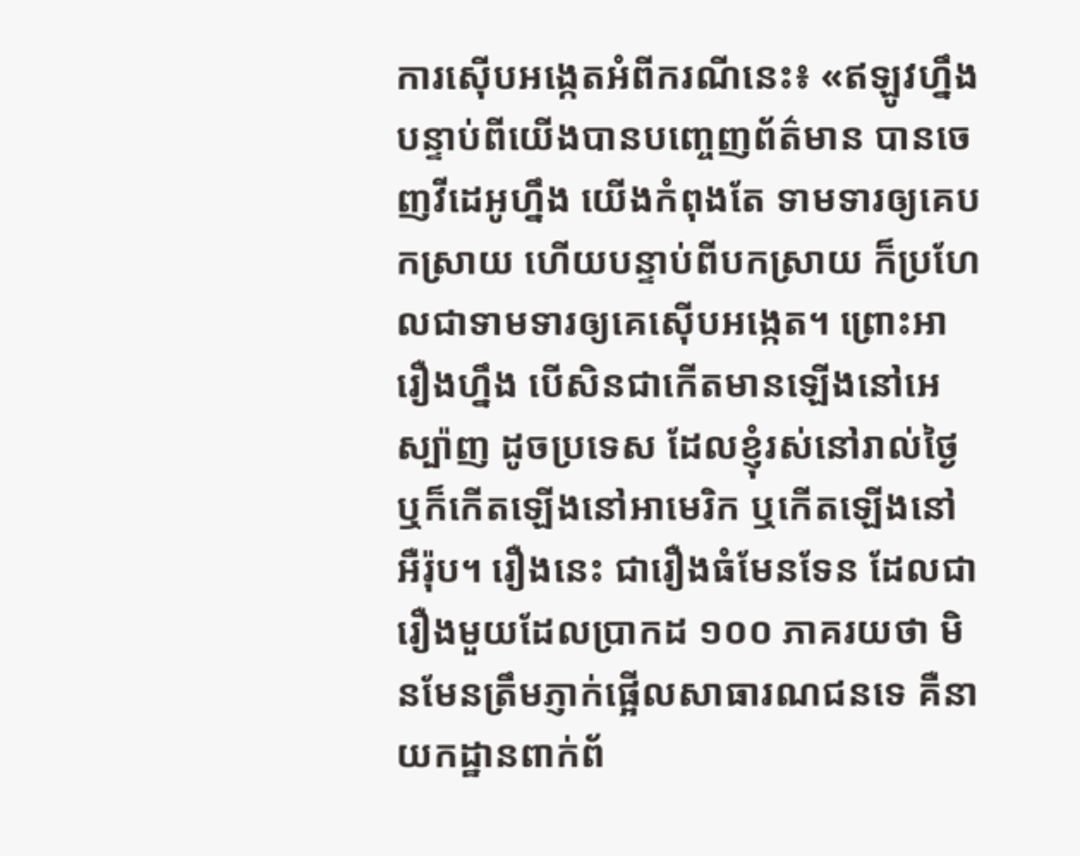ការស៊ើបអង្កេតអំពីករណីនេះ៖ «ឥឡូវហ្នឹង បន្ទាប់ពីយើងបានបញ្ចេញព័ត៌មាន បានចេញវីដេអូហ្នឹង យើងកំពុងតែ ទាមទារឲ្យគេបកស្រាយ ហើយបន្ទាប់ពីបកស្រាយ ក៏ប្រហែលជាទាមទារឲ្យគេស៊ើបអង្កេត។ ព្រោះអារឿងហ្នឹង បើសិនជាកើតមានឡើងនៅអេស្ប៉ាញ ដូចប្រទេស ដែលខ្ញុំរស់នៅរាល់ថ្ងៃ ឬក៏កើតឡើងនៅអាមេរិក ឬកើតឡើងនៅអឺរ៉ុប។ រឿងនេះ ជារឿងធំមែនទែន ដែលជារឿងមួយដែលប្រាកដ ១០០ ភាគរយថា មិនមែនត្រឹមភ្ញាក់ផ្អើលសាធារណជនទេ គឺនាយកដ្ឋានពាក់ព័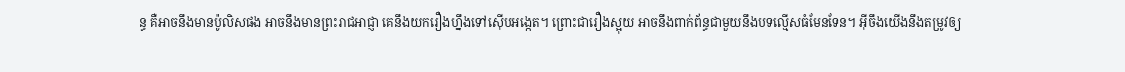ន្ធ គឺអាចនឹងមានប៉ូលិសផង អាចនឹងមានព្រះរាជអាជ្ញា គេនឹងយករឿងហ្នឹងទៅស៊ើបអង្កេត។ ព្រោះជារឿងស្អុយ អាចនឹងពាក់ព័ន្ធជាមួយនឹងបទល្មើសធំមែនទែន។ អ៊ីចឹងយើងនឹងតម្រូវឲ្យ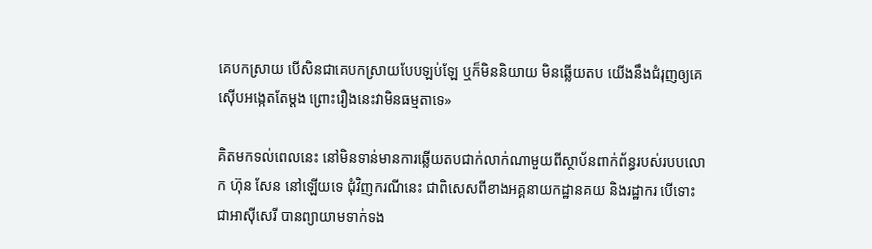គេបកស្រាយ បើសិនជាគេបកស្រាយបែបឡប់ឡែ ឬក៏មិននិយាយ មិនឆ្លើយតប យើងនឹងជំរុញឲ្យគេស៊ើបអង្កេតតែម្ដង ព្រោះរឿងនេះវាមិនធម្មតាទេ»

គិតមកទល់ពេលនេះ នៅមិនទាន់មានការឆ្លើយតបជាក់លាក់ណាមួយពីស្ថាប័នពាក់ព័ន្ធរបស់របបលោក ហ៊ុន សែន នៅឡើយទេ ជុំវិញករណីនេះ ជាពិសេសពីខាងអគ្គនាយកដ្ឋានគយ និងរដ្ឋាករ បើទោះជាអាស៊ីសេរី បានព្យាយាមទាក់ទង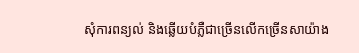សុំការពន្យល់ និងឆ្លើយបំភ្លឺជាច្រើនលើកច្រើនសាយ៉ាង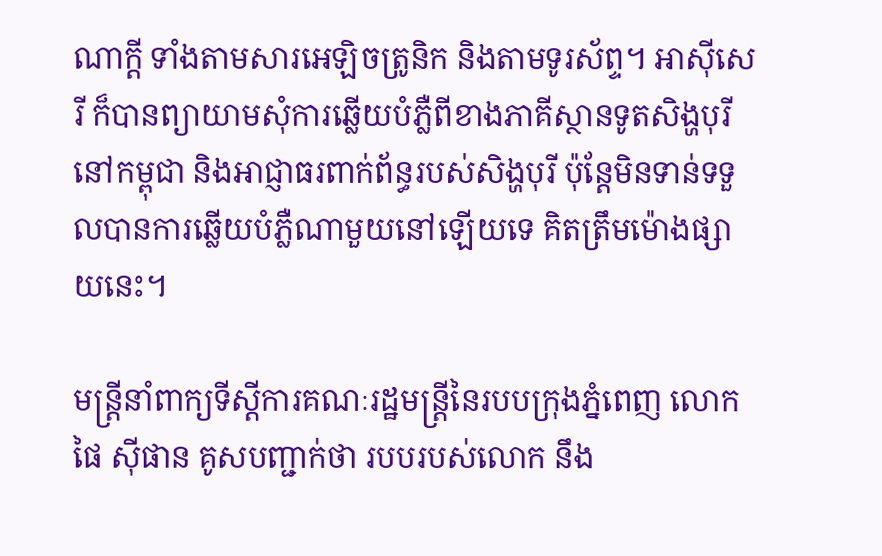ណាក្តី ទាំងតាមសារអេឡិចត្រូនិក និងតាមទូរស័ព្ទ។ អាស៊ីសេរី ក៏បានព្យាយាមសុំការឆ្លើយបំភ្លឺពីខាងភាគីស្ថានទូតសិង្ហបុរីនៅកម្ពុជា និងអាជ្ញាធរពាក់ព័ន្ធរបស់សិង្ហបុរី ប៉ុន្តែមិនទាន់ទទួលបានការឆ្លើយបំភ្លឺណាមួយនៅឡើយទេ គិតត្រឹមម៉ោងផ្សាយនេះ។

មន្ត្រីនាំពាក្យទីស្តីការគណៈរដ្ឋមន្ត្រីនៃរបបក្រុងភ្នំពេញ លោក ផៃ ស៊ីផាន គូសបញ្ជាក់ថា របបរបស់លោក នឹង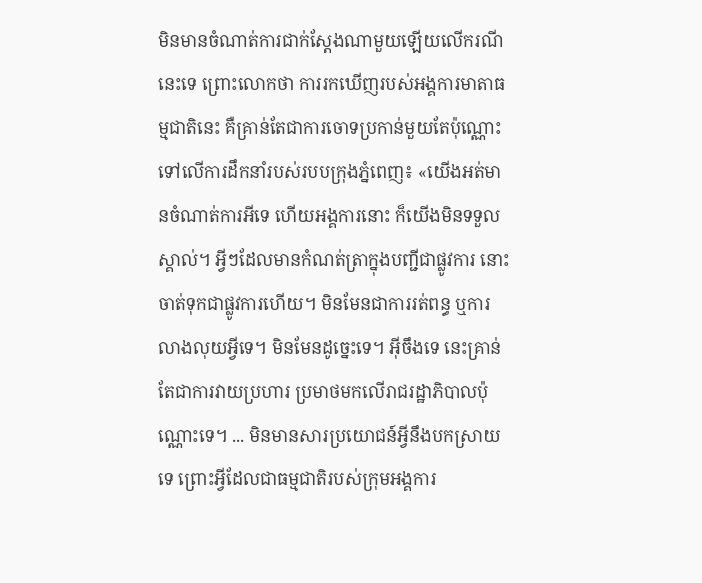មិនមានចំណាត់ការជាក់ស្ដែងណាមួយឡើយលើករណីនេះទេ ព្រោះលោកថា ការរកឃើញរបស់អង្គការមាតាធម្មជាតិនេះ គឺគ្រាន់តែជាការចោទប្រកាន់មួយតែប៉ុណ្ណោះទៅលើការដឹកនាំរបស់របបក្រុងភ្នំពេញ៖ «យើងអត់មានចំណាត់ការអីទេ ហើយអង្គការនោះ ក៏យើងមិនទទួលស្គាល់។ អ្វីៗដែលមានកំណត់ត្រាក្នុងបញ្ជីជាផ្លូវការ នោះចាត់ទុកជាផ្លូវការហើយ។ មិនមែនជាការរត់ពន្ធ ឬការលាងលុយអ្វីទេ។ មិនមែនដូច្នេះទេ។ អ៊ីចឹងទេ នេះគ្រាន់តែជាការវាយប្រហារ ប្រមាថមកលើរាជរដ្ឋាភិបាលប៉ុណ្ណោះទេ។ ... មិនមានសារប្រយោជន៍អ្វីនឹងបកស្រាយទេ ព្រោះអ្វីដែលជាធម្មជាតិរបស់ក្រុមអង្គការ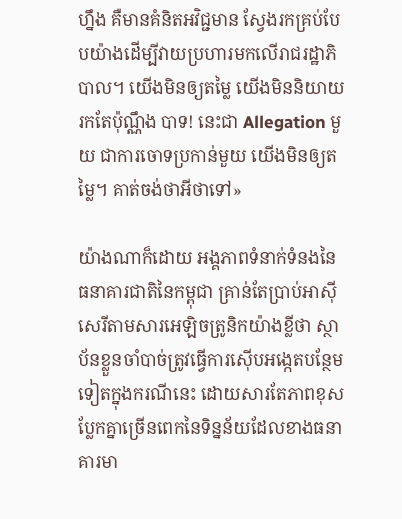ហ្នឹង គឺមានគំនិតអវិជ្ជមាន ស្វែងរកគ្រប់បែបយ៉ាងដើម្បីវាយប្រហារមកលើរាជរដ្ឋាភិបាល។ យើងមិនឲ្យតម្លៃ យើងមិននិយាយរកតែប៉ុណ្ណឹង បាទ! នេះជា Allegation មួយ ជាការចោទប្រកាន់មួយ យើងមិនឲ្យតម្លៃ។ គាត់ចង់ថាអីថាទៅ»

យ៉ាងណាក៏ដោយ អង្គភាពទំនាក់ទំនងនៃធនាគារជាតិនៃកម្ពុជា គ្រាន់តែប្រាប់អាស៊ីសេរីតាមសារអេឡិចត្រូនិកយ៉ាងខ្លីថា ស្ថាប័នខ្លួនចាំបាច់ត្រូវធ្វើការស៊ើបអង្កេតបន្ថែមទៀតក្នុងករណីនេះ ដោយសារតែភាពខុសប្លែកគ្នាច្រើនពេកនៃទិន្នន័យដែលខាងធនាគារមា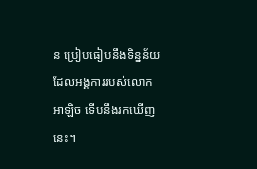ន ប្រៀបធៀបនឹងទិន្នន័យដែលអង្គការរបស់លោក អាឡិច ទើបនឹងរកឃើញនេះ។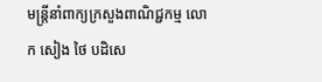មន្ត្រីនាំពាក្យក្រសួងពាណិជ្ជកម្ម លោក សៀង ថៃ បដិសេ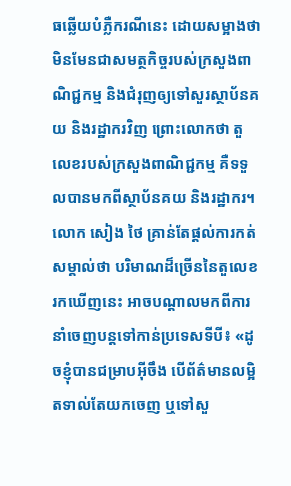ធឆ្លើយបំភ្លឺករណីនេះ ដោយសម្អាងថា មិនមែនជាសមត្ថកិច្ចរបស់ក្រសួងពាណិជ្ជកម្ម និងជំរុញឲ្យទៅសួរស្ថាប័នគយ និងរដ្ឋាករវិញ ព្រោះលោកថា តួលេខរបស់ក្រសួងពាណិជ្ជកម្ម គឺទទួលបានមកពីស្ថាប័នគយ និងរដ្ឋាករ។ លោក សៀង ថៃ គ្រាន់តែផ្ដល់ការកត់សម្គាល់ថា បរិមាណដ៏ច្រើននៃតួលេខរកឃើញនេះ អាចបណ្តាលមកពីការនាំចេញបន្តទៅកាន់ប្រទេសទីបី៖ «ដូចខ្ញុំបានជម្រាបអ៊ីចឹង បើព័ត៌មានលម្អិតទាល់តែយកចេញ ឬទៅសួ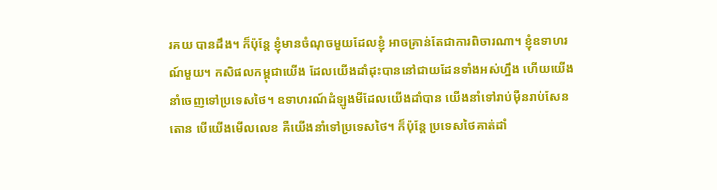រគយ បានដឹង។ ក៏ប៉ុន្តែ ខ្ញុំមានចំណុចមួយដែលខ្ញុំ អាចគ្រាន់តែជាការពិចារណា។ ខ្ញុំឧទាហរណ៍មួយ។ កសិផលកម្ពុជាយើង ដែលយើងដាំដុះបាននៅជាយដែនទាំងអស់ហ្នឹង ហើយយើងនាំចេញទៅប្រទេសថៃ។ ឧទាហរណ៍ដំឡូងមីដែលយើងដាំបាន យើងនាំទៅរាប់ម៉ឺនរាប់សែនតោន បើយើងមើលលេខ គឺយើងនាំទៅប្រទេសថៃ។ ក៏ប៉ុន្តែ ប្រទេសថៃគាត់ដាំ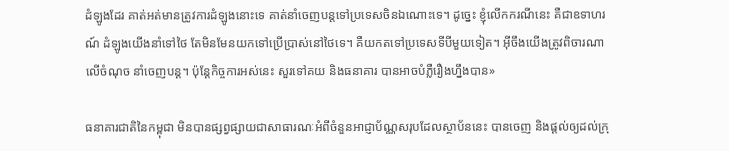ដំឡូងដែរ គាត់អត់មានត្រូវការដំឡូងនោះទេ គាត់នាំចេញបន្តទៅប្រទេសចិនឯណោះទេ។ ដូច្នេះ ខ្ញុំលើកករណីនេះ គឺជាឧទាហរណ៍ ដំឡូងយើងនាំទៅថៃ តែមិនមែនយកទៅប្រើប្រាស់នៅថៃទេ។ គឺយកតទៅប្រទេសទីបីមួយទៀត។ អ៊ីចឹងយើងត្រូវពិចារណាលើចំណុច នាំចេញបន្ត។ ប៉ុន្តែកិច្ចការអស់នេះ សួរទៅគយ និងធនាគារ បានអាចបំភ្លឺរឿងហ្នឹងបាន»

ធនាគារជាតិនៃកម្ពុជា មិនបានផ្សព្វផ្សាយជាសាធារណៈអំពីចំនួនអាជ្ញាប័ណ្ណសរុបដែលស្ថាប័ននេះ បានចេញ និងផ្ដល់ឲ្យដល់ក្រុ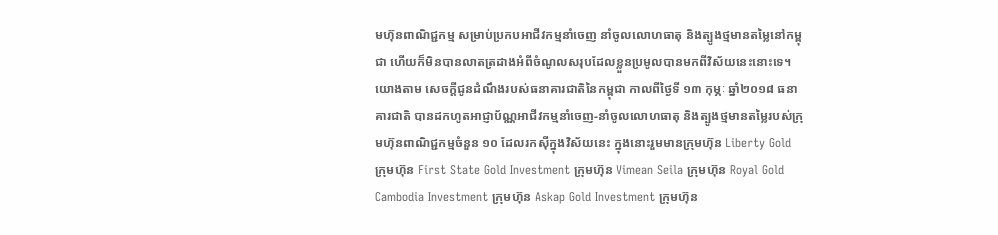មហ៊ុនពាណិជ្ជកម្ម សម្រាប់ប្រកបអាជីវកម្មនាំចេញ នាំចូលលោហធាតុ និងត្បូងថ្មមានតម្លៃនៅកម្ពុជា ហើយក៏មិនបានលាតត្រដាងអំពីចំណូលសរុបដែលខ្លួនប្រមូលបានមកពីវិស័យនេះនោះទេ។ យោងតាម សេចក្ដីជូនដំណឹងរបស់ធនាគារជាតិនៃកម្ពុជា កាលពីថ្ងៃទី ១៣ កុម្ភៈ ឆ្នាំ២០១៨ ធនាគារជាតិ បានដកហូតអាជ្ញាប័ណ្ណអាជីវកម្មនាំចេញ-នាំចូលលោហធាតុ និងត្បូងថ្មមានតម្លៃរបស់ក្រុមហ៊ុនពាណិជ្ជកម្មចំនួន ១០ ដែលរកស៊ីក្នុងវិស័យនេះ ក្នុងនោះរួមមានក្រុមហ៊ុន Liberty Gold ក្រុមហ៊ុន First State Gold Investment ក្រុមហ៊ុន Vimean Seila ក្រុមហ៊ុន Royal Gold Cambodia Investment ក្រុមហ៊ុន Askap Gold Investment ក្រុមហ៊ុន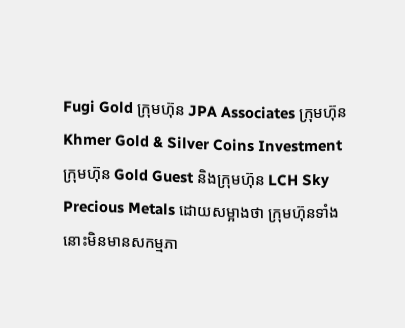Fugi Gold ក្រុមហ៊ុន JPA Associates ក្រុមហ៊ុន Khmer Gold & Silver Coins Investment ក្រុមហ៊ុន Gold Guest និងក្រុមហ៊ុន LCH Sky Precious Metals ដោយសម្អាងថា ក្រុមហ៊ុនទាំងនោះមិនមានសកម្មភា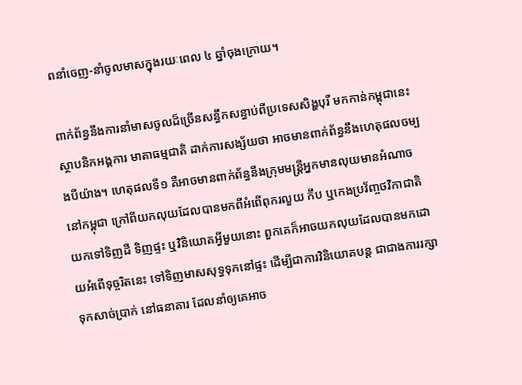ពនាំចេញ-នាំចូលមាសក្នុងរយៈពេល ៤ ឆ្នាំចុងក្រោយ។

ពាក់ព័ន្ធនឹងការនាំមាសចូលដ៏ច្រើនសន្ធឹកសន្ធាប់ពីប្រទេសសិង្ហបុរី មកកាន់កម្ពុជានេះ ស្ថាបនិកអង្គការ មាតាធម្មជាតិ ដាក់ការសង្ស័យថា អាចមានពាក់ព័ន្ធនឹងហេតុផលចម្បងបីយ៉ាង។ ហេតុផលទី១ គឺអាចមានពាក់ព័ន្ធនឹងក្រុមមន្ត្រីអ្នកមានលុយមានអំណាចនៅកម្ពុជា ក្រៅពីយកលុយដែលបានមកពីអំពើពុករលួយ កឹប ឬកេងប្រវ័ញ្ចថវិកាជាតិ យកទៅទិញដី ទិញផ្ទះ ឬវិនិយោគអ្វីមួយនោះ ពួកគេក៏អាចយកលុយដែលបានមកដោយអំពើទុច្ចរិតនេះ ទៅទិញមាសសុទ្ធទុកនៅផ្ទះ ដើម្បីជាការវិនិយោគបន្ត ជាជាងការរក្សាទុកសាច់ប្រាក់ នៅធនាគារ ដែលនាំឲ្យគេអាច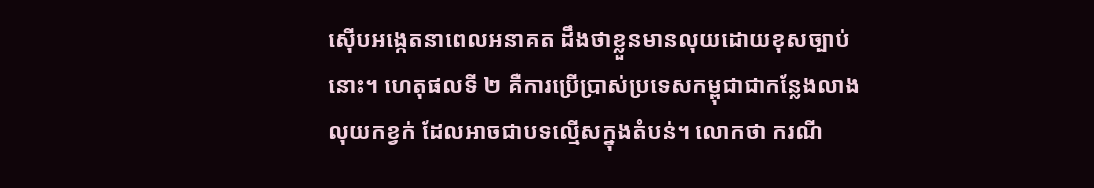ស៊ើបអង្កេតនាពេលអនាគត ដឹងថាខ្លួនមានលុយដោយខុសច្បាប់នោះ។ ហេតុផលទី ២ គឺការប្រើប្រាស់ប្រទេសកម្ពុជាជាកន្លែងលាងលុយកខ្វក់ ដែលអាចជាបទល្មើសក្នុងតំបន់។ លោកថា ករណី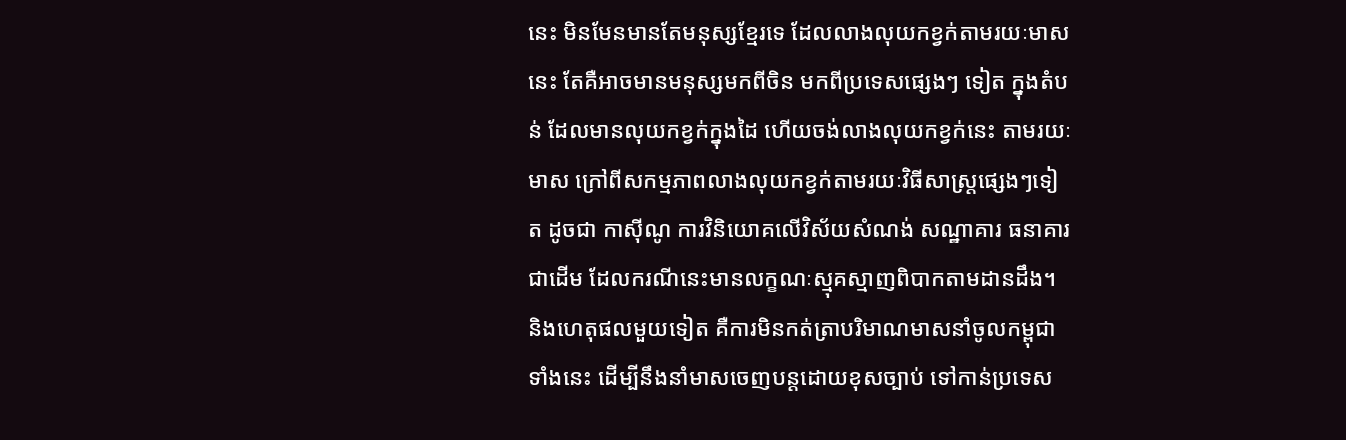នេះ មិនមែនមានតែមនុស្សខ្មែរទេ ដែលលាងលុយកខ្វក់តាមរយៈមាសនេះ តែគឺអាចមានមនុស្សមកពីចិន មកពីប្រទេសផ្សេងៗ ទៀត ក្នុងតំបន់ ដែលមានលុយកខ្វក់ក្នុងដៃ ហើយចង់លាងលុយកខ្វក់នេះ តាមរយៈមាស ក្រៅពីសកម្មភាពលាងលុយកខ្វក់តាមរយៈវិធីសាស្ត្រផ្សេងៗទៀត ដូចជា កាស៊ីណូ ការវិនិយោគលើវិស័យសំណង់ សណ្ឋាគារ ធនាគារជាដើម ដែលករណីនេះមានលក្ខណៈស្មុគស្មាញពិបាកតាមដានដឹង។ និងហេតុផលមួយទៀត គឺការមិនកត់ត្រាបរិមាណមាសនាំចូលកម្ពុជាទាំងនេះ ដើម្បីនឹងនាំមាសចេញបន្តដោយខុសច្បាប់ ទៅកាន់ប្រទេស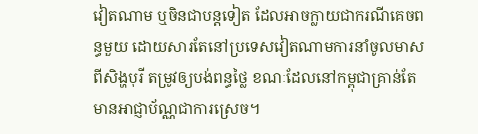វៀតណាម ឬចិនជាបន្តទៀត ដែលអាចក្លាយជាករណីគេចពន្ធមួយ ដោយសារតែនៅប្រទេសវៀតណាមការនាំចូលមាសពីសិង្ហបុរី តម្រូវឲ្យបង់ពន្ធថ្លៃ ខណៈដែលនៅកម្ពុជាគ្រាន់តែមានអាជ្ញាប័ណ្ណជាការស្រេច។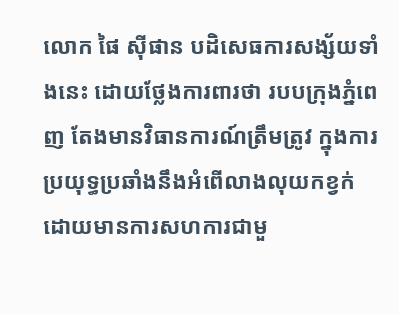លោក ផៃ ស៊ីផាន បដិសេធការសង្ស័យទាំងនេះ ដោយថ្លែងការពារថា របបក្រុងភ្នំពេញ តែងមានវិធានការណ៍ត្រឹមត្រូវ ក្នុងការប្រយុទ្ធប្រឆាំងនឹងអំពើលាងលុយកខ្វក់ ដោយមានការសហការជាមួ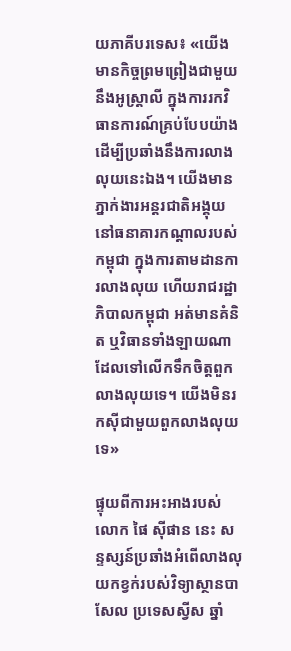យភាគីបរទេស៖ «យើងមានកិច្ចព្រមព្រៀងជាមួយនឹងអូស្ត្រាលី ក្នុងការរកវិធានការណ៍គ្រប់បែបយ៉ាងដើម្បីប្រឆាំងនឹងការលាងលុយនេះឯង។ យើងមានភ្នាក់ងារអន្តរជាតិអង្គុយនៅធនាគារកណ្ដាលរបស់កម្ពុជា ក្នុងការតាមដានការលាងលុយ ហើយរាជរដ្ឋាភិបាលកម្ពុជា អត់មានគំនិត ឬវិធានទាំងឡាយណាដែលទៅលើកទឹកចិត្តពួកលាងលុយទេ។ យើងមិនរកស៊ីជាមួយពួកលាងលុយទេ»

ផ្ទុយពីការអះអាងរបស់លោក ផៃ ស៊ីផាន នេះ សន្ទស្សន៍ប្រឆាំងអំពើលាងលុយកខ្វក់របស់វិទ្យាស្ថានបាសែល ប្រទេសស្វីស ឆ្នាំ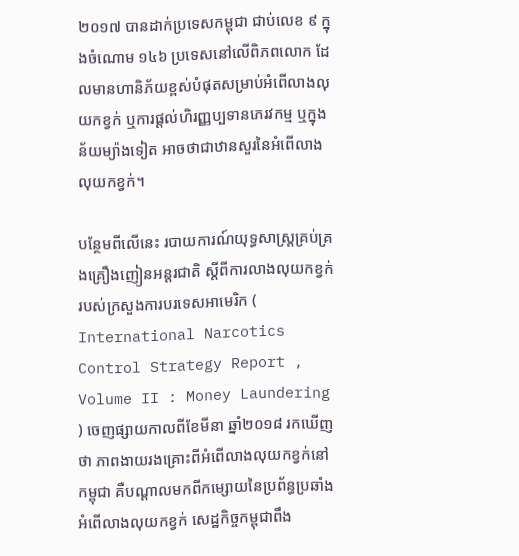២០១៧ បានដាក់ប្រទេសកម្ពុជា ជាប់លេខ ៩ ក្នុងចំណោម ១៤៦ ប្រទេសនៅលើពិភពលោក ដែលមានហានិភ័យខ្ពស់បំផុតសម្រាប់អំពើលាងលុយកខ្វក់ ឬការផ្តល់ហិរញ្ញប្បទានភេរវកម្ម ឬក្នុងន័យម្យ៉ាងទៀត អាចថាជាឋានសួរនៃអំពើលាងលុយកខ្វក់។

បន្ថែមពីលើនេះ របាយការណ៍យុទ្ធសាស្ត្រគ្រប់គ្រងគ្រឿងញៀនអន្តរជាតិ ស្តីពីការលាងលុយកខ្វក់ របស់ក្រសួងការបរទេសអាមេរិក ( International Narcotics Control Strategy Report , Volume II : Money Laundering ) ចេញផ្សាយកាលពីខែមីនា ឆ្នាំ២០១៨ រកឃើញថា ភាពងាយរងគ្រោះពីអំពើលាងលុយកខ្វក់នៅកម្ពុជា គឺបណ្ដាលមកពីកម្សោយនៃប្រព័ន្ធប្រឆាំងអំពើលាងលុយកខ្វក់ សេដ្ឋកិច្ចកម្ពុជាពឹង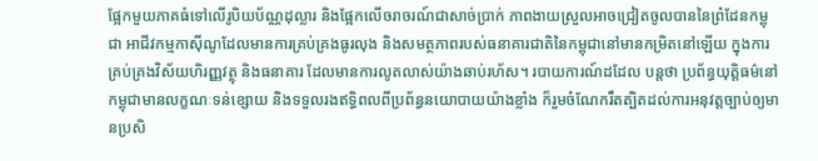ផ្អែកមួយភាគធំទៅលើរូបិយប័ណ្ណដុល្លារ និងផ្អែកលើចរាចរណ៍ជាសាច់ប្រាក់ ភាពងាយស្រួលអាចជ្រៀតចូលបាននៃព្រំដែនកម្ពុជា អាជីវកម្មកាស៊ីណូដែលមានការគ្រប់គ្រងធូរលុង និងសមត្ថភាពរបស់ធនាគារជាតិនៃកម្ពុជានៅមានកម្រិតនៅឡើយ ក្នុងការគ្រប់គ្រងវិស័យហិរញ្ញវត្ថុ និងធនាគារ ដែលមានការលូតលាស់យ៉ាងឆាប់រហ័ស។ របាយការណ៍ដដែល បន្តថា ប្រព័ន្ធយុត្តិធម៌នៅកម្ពុជាមានលក្ខណៈទន់ខ្សោយ និងទទួលរងឥទ្ធិពលពីប្រព័ន្ធនយោបាយយ៉ាងខ្លាំង ក៏រួមចំណែករឹតត្បិតដល់ការអនុវត្តច្បាប់ឲ្យមានប្រសិ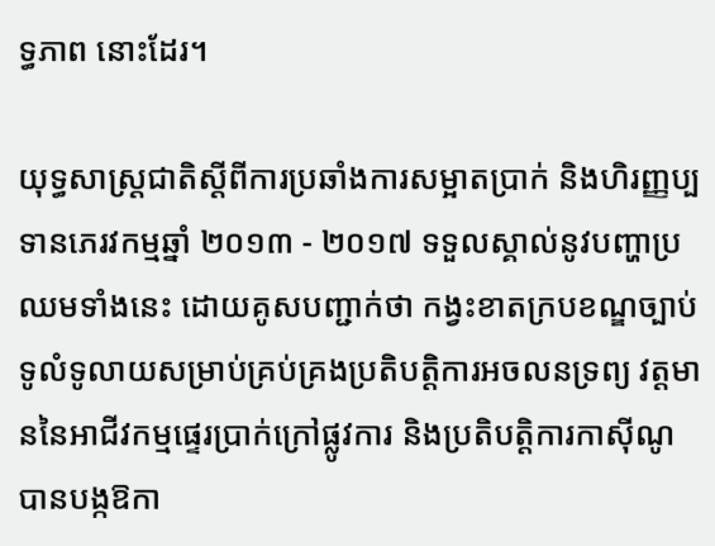ទ្ធភាព នោះដែរ។

យុទ្ធសាស្ត្រជាតិស្តីពីការប្រឆាំងការសម្អាតប្រាក់ និងហិរញ្ញប្បទានភេរវកម្មឆ្នាំ ២០១៣ - ២០១៧ ទទួលស្គាល់នូវបញ្ហាប្រឈមទាំងនេះ ដោយគូសបញ្ជាក់ថា កង្វះខាតក្របខណ្ឌច្បាប់ទូលំទូលាយសម្រាប់គ្រប់គ្រងប្រតិបត្តិការអចលនទ្រព្យ វត្តមាននៃអាជីវកម្មផ្ទេរប្រាក់ក្រៅផ្លូវការ និងប្រតិបត្តិការកាស៊ីណូ បានបង្កឱកា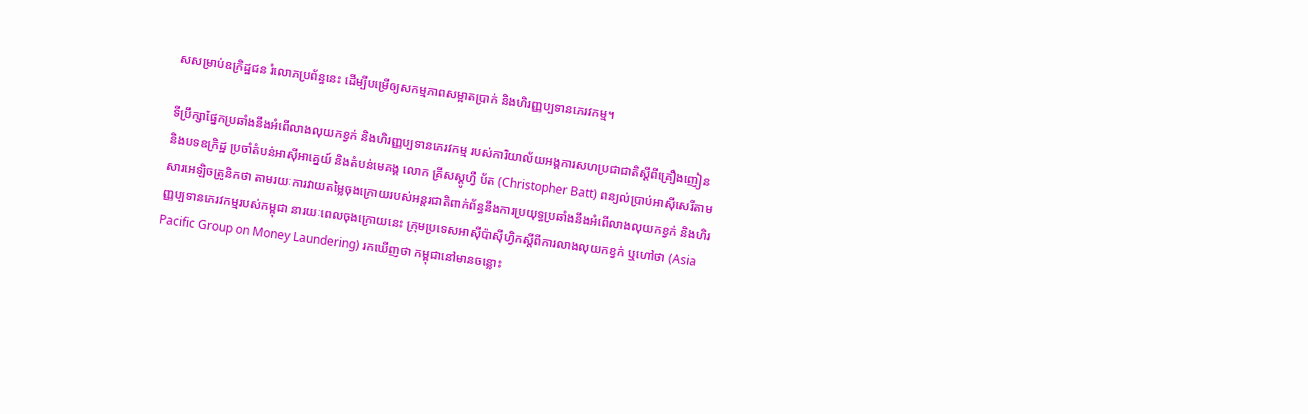សសម្រាប់ឧក្រិដ្ឋជន រំលោភប្រព័ន្ធនេះ ដើម្បីបម្រើឲ្យសកម្មភាពសម្អាតប្រាក់ និងហិរញ្ញប្បទានភេរវកម្ម។

ទីប្រឹក្សាផ្នែកប្រឆាំងនឹងអំពើលាងលុយកខ្វក់ និងហិរញ្ញប្បទានភេរវកម្ម របស់ការិយាល័យអង្គការសហប្រជាជាតិស្ដីពីគ្រឿងញៀន និងបទឧក្រិដ្ឋ ប្រចាំតំបន់អាស៊ីអាគ្នេយ៍ និងតំបន់មេគង្គ លោក គ្រីសស្តូហ្វឺ ប័ត (Christopher Batt) ពន្យល់ប្រាប់អាស៊ីសេរីតាមសារអេឡិចត្រូនិកថា តាមរយៈការវាយតម្លៃចុងក្រោយរបស់អន្តរជាតិពាក់ព័ន្ធនឹងការប្រយុទ្ធប្រឆាំងនឹងអំពើលាងលុយកខ្វក់ និងហិរញ្ញប្បទានភេរវកម្មរបស់កម្ពុជា នារយៈពេលចុងក្រោយនេះ ក្រុមប្រទេសអាស៊ីប៉ាស៊ីហ្វិកស្តីពីការលាងលុយកខ្វក់ ឬហៅថា (Asia Pacific Group on Money Laundering) រកឃើញថា កម្ពុជានៅមានចន្លោះ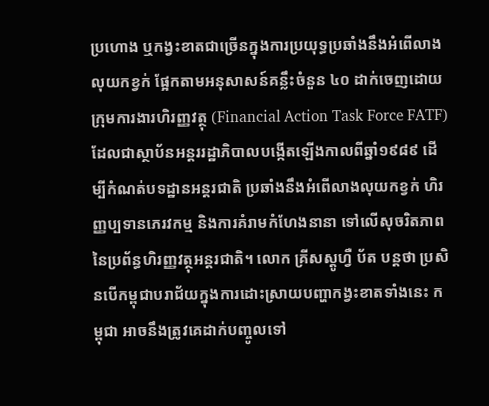ប្រហោង ឬកង្វះខាតជាច្រើនក្នុងការប្រយុទ្ធប្រឆាំងនឹងអំពើលាងលុយកខ្វក់ ផ្អែកតាមអនុសាសន៍គន្លឹះចំនួន ៤០ ដាក់ចេញដោយ ក្រុមការងារហិរញ្ញវត្ថុ (Financial Action Task Force FATF) ដែលជាស្ថាប័នអន្តររដ្ឋាភិបាលបង្កើតឡើងកាលពីឆ្នាំ១៩៨៩ ដើម្បីកំណត់បទដ្ឋានអន្តរជាតិ ប្រឆាំងនឹងអំពើលាងលុយកខ្វក់ ហិរញ្ញប្បទានភេរវកម្ម និងការគំរាមកំហែងនានា ទៅលើសុចរិតភាពនៃប្រព័ន្ធហិរញ្ញវត្ថុអន្តរជាតិ។ លោក គ្រីសស្តូហ្វឺ ប័ត បន្តថា ប្រសិនបើកម្ពុជាបរាជ័យក្នុងការដោះស្រាយបញ្ហាកង្វះខាតទាំងនេះ កម្ពុជា អាចនឹងត្រូវគេដាក់បញ្ចូលទៅ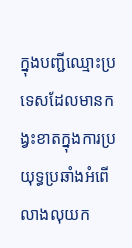ក្នុងបញ្ជីឈ្មោះប្រទេសដែលមានកង្វះខាតក្នុងការប្រយុទ្ធប្រឆាំងអំពើលាងលុយក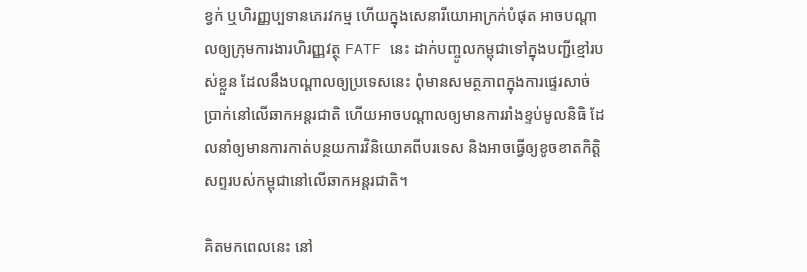ខ្វក់ ឬហិរញ្ញប្បទានភេរវកម្ម ហើយក្នុងសេនារីយោអាក្រក់បំផុត អាចបណ្ដាលឲ្យក្រុមការងារហិរញ្ញវត្ថុ FATF នេះ ដាក់បញ្ចូលកម្ពុជាទៅក្នុងបញ្ជីខ្មៅរបស់ខ្លួន ដែលនឹងបណ្ដាលឲ្យប្រទេសនេះ ពុំមានសមត្ថភាពក្នុងការផ្ទេរសាច់ប្រាក់នៅលើឆាកអន្តរជាតិ ហើយអាចបណ្ដាលឲ្យមានការរាំងខ្ទប់មូលនិធិ ដែលនាំឲ្យមានការកាត់បន្ថយការវិនិយោគពីបរទេស និងអាចធ្វើឲ្យខូចខាតកិត្តិសព្ទរបស់កម្ពុជានៅលើឆាកអន្តរជាតិ។

គិតមកពេលនេះ នៅ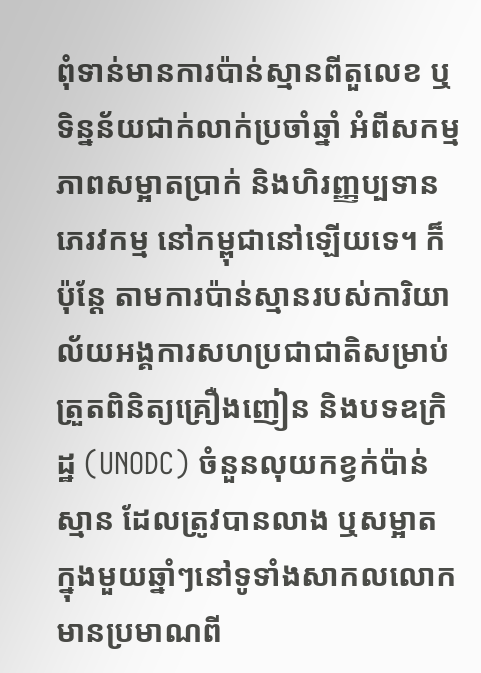ពុំទាន់មានការប៉ាន់ស្មានពីតួលេខ ឬទិន្នន័យជាក់លាក់ប្រចាំឆ្នាំ អំពីសកម្មភាពសម្អាតប្រាក់ និងហិរញ្ញប្បទានភេរវកម្ម នៅកម្ពុជានៅឡើយទេ។ ក៏ប៉ុន្តែ តាមការប៉ាន់ស្មានរបស់ការិយាល័យអង្គការសហប្រជាជាតិសម្រាប់ត្រួតពិនិត្យគ្រឿងញៀន និងបទឧក្រិដ្ឋ (UNODC) ចំនួនលុយកខ្វក់ប៉ាន់ស្មាន ដែលត្រូវបានលាង ឬសម្អាត ក្នុងមួយឆ្នាំៗនៅទូទាំងសាកលលោក មានប្រមាណពី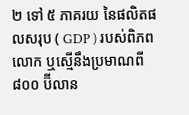២ ទៅ ៥ ភាគរយ នៃផលិតផលសរុប ( GDP ) របស់ពិភពលោក ឬស្មើនឹងប្រមាណពី ៨០០ ប៊ីលាន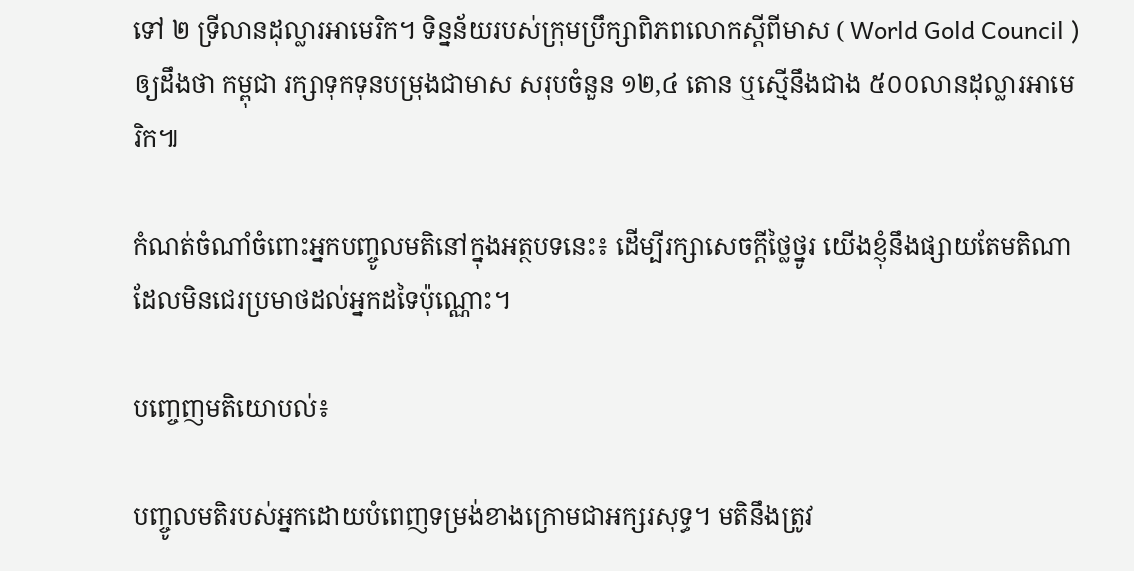ទៅ ២ ទ្រីលានដុល្លារអាមេរិក។ ទិន្នន័យរបស់ក្រុមប្រឹក្សាពិភពលោកស្ដីពីមាស ( World Gold Council ) ឲ្យដឹងថា កម្ពុជា រក្សាទុកទុនបម្រុងជាមាស សរុបចំនួន ១២,៤ តោន ឬស្មើនឹងជាង ៥០០លានដុល្លារអាមេរិក៕

កំណត់ចំណាំចំពោះអ្នកបញ្ចូលមតិនៅក្នុងអត្ថបទនេះ៖ ដើម្បីរក្សាសេចក្ដីថ្លៃថ្នូរ យើងខ្ញុំនឹងផ្សាយតែមតិណា ដែលមិនជេរប្រមាថដល់អ្នកដទៃប៉ុណ្ណោះ។

បញ្ចេញមតិយោបល់៖

បញ្ចូលមតិរបស់អ្នកដោយបំពេញទម្រង់ខាងក្រោមជាអក្សរសុទ្ធ។ មតិនឹងត្រូវ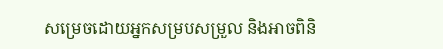សម្រេចដោយអ្នកសម្របសម្រួល និងអាចពិនិ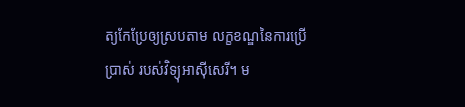ត្យកែប្រែឲ្យស្របតាម លក្ខខណ្ឌនៃការប្រើប្រាស់ របស់វិទ្យុអាស៊ីសេរី។ ម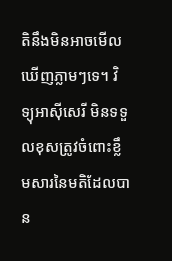តិនឹងមិនអាចមើលឃើញភ្លាមៗទេ។ វិទ្យុអាស៊ីសេរី មិនទទួលខុសត្រូវចំពោះខ្លឹមសារនៃមតិដែលបាន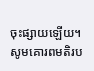ចុះផ្សាយឡើយ។ សូមគោរពមតិរប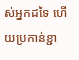ស់អ្នកដទៃ ហើយប្រកាន់ខ្ជា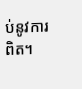ប់នូវការពិត។